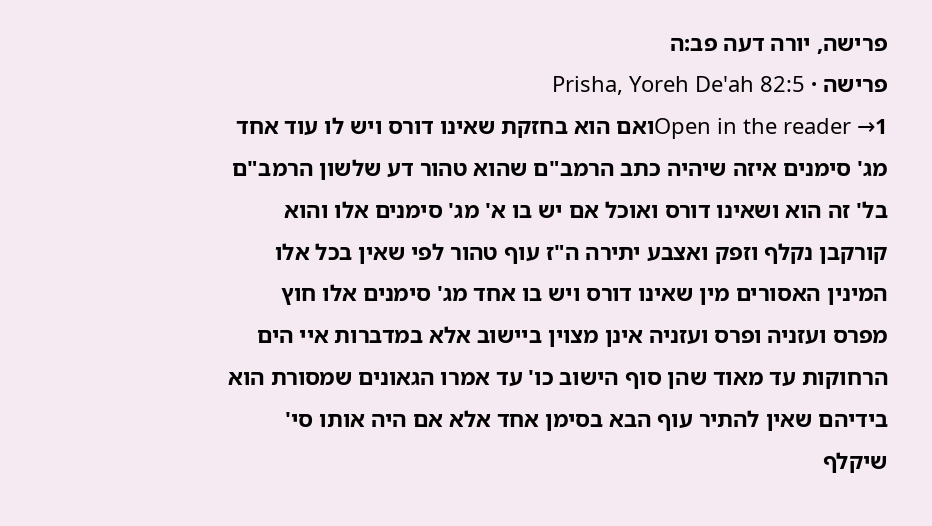פרישה, יורה דעה פב:ה
פרישה · Prisha, Yoreh De'ah 82:5
Open in the reader →1ואם הוא בחזקת שאינו דורס ויש לו עוד אחד מג' סימנים איזה שיהיה כתב הרמב"ם שהוא טהור דע שלשון הרמב"ם בל' זה הוא ושאינו דורס ואוכל אם יש בו א' מג' סימנים אלו והוא קורקבן נקלף וזפק ואצבע יתירה ה"ז עוף טהור לפי שאין בכל אלו המינין האסורים מין שאינו דורס ויש בו אחד מג' סימנים אלו חוץ מפרס ועזניה ופרס ועזניה אינן מצוין ביישוב אלא במדברות איי הים הרחוקות עד מאוד שהן סוף הישוב כו' עד אמרו הגאונים שמסורת הוא בידיהם שאין להתיר עוף הבא בסימן אחד אלא אם היה אותו סי' שיקלף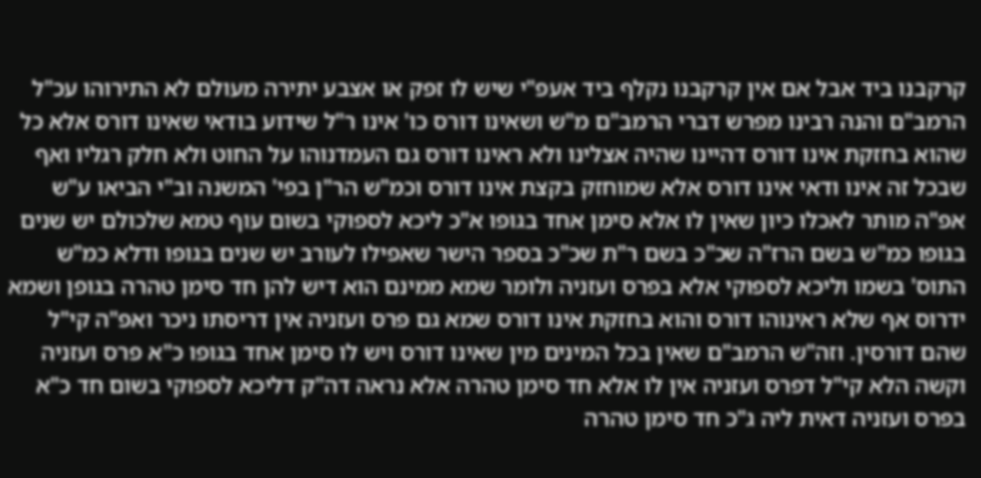קרקבנו ביד אבל אם אין קרקבנו נקלף ביד אעפ"י שיש לו זפק או אצבע יתירה מעולם לא התירוהו עכ"ל הרמב"ם והנה רבינו מפרש דברי הרמב"ם מ"ש ושאינו דורס כו' אינו ר"ל שידוע בודאי שאינו דורס אלא כל שהוא בחזקת אינו דורס דהיינו שהיה אצלינו ולא ראינו דורס גם העמדנוהו על החוט ולא חלק רגליו ואף שבכל זה אינו ודאי אינו דורס אלא שמוחזק בקצת אינו דורס וכמ"ש הר"ן בפי' המשנה וב"י הביאו ע"ש אפ"ה מותר לאכלו כיון שאין לו אלא סימן אחד בגופו א"כ ליכא לספוקי בשום עוף טמא שלכולם יש שנים בגופו כמ"ש בשם הרז"ה שכ"כ בשם ר"ת שכ"כ בספר הישר שאפילו לעורב יש שנים בגופו ודלא כמ"ש התוס' בשמו וליכא לספוקי אלא בפרס ועזניה ולומר שמא ממינם הוא דיש להן חד סימן טהרה בגופן ושמא ידרוס אף שלא ראינוהו דורס והוא בחזקת אינו דורס שמא גם פרס ועזניה אין דריסתו ניכר ואפ"ה קי"ל שהם דורסין. וזה"ש הרמב"ם שאין בכל המינים מין שאינו דורס ויש לו סימן אחד בגופו כ"א פרס ועזניה וקשה הלא קי"ל דפרס ועזניה אין לו אלא חד סימן טהרה אלא נראה דה"ק דליכא לספוקי בשום חד כ"א בפרס ועזניה דאית ליה ג"כ חד סימן טהרה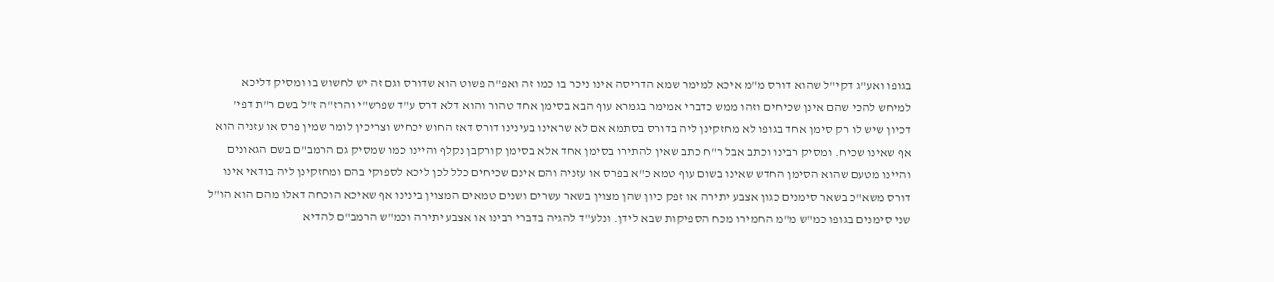בגופו ואע"ג דקי"ל שהוא דורס מ"מ איכא למימר שמא הדריסה אינו ניכר בו כמו זה ואפ"ה פשוט הוא שדורס וגם זה יש לחשוש בו ומסיק דליכא למיחש להכי שהם אינן שכיחים וזהו ממש כדברי אמימר בגמרא עוף הבא בסימן אחד טהור והוא דלא דרס ע"ד שפרש"י והרז"ה ז"ל בשם ר"ת דפי' דכיון שיש לו רק סימן אחד בגופו לא מחזקינן ליה בדורס בסתמא אם לא שראינו בעינינו דורס דאז החוש יכחיש וצריכין לומר שמין פרס או עזניה הוא אף שאינו שכיח. ומסיק רבינו וכתב אבל ר"ח כתב שאין להתירו בסימן אחד אלא בסימן קורקבן נקלף והיינו כמו שמסיק גם הרמב"ם בשם הגאונים והיינו מטעם שהוא הסימן החדש שאינו בשום עוף טמא כ"א בפרס או עזניה והם אינם שכיחים כלל לכן ליכא לספוקי בהם ומחזקינן ליה בודאי אינו דורס משא"כ בשאר סימנים כגון אצבע יתירה או זפק כיון שהן מצוין בשאר עשרים ושנים טמאים המצוין בינינו אף שאיכא הוכחה דאלו מהם הוא הו"ל שני סימנים בגופו כמ"ש מ"מ החמירו מכח הספיקות שבא לידן. ונלע"ד להגיה בדברי רבינו או אצבע יתירה וכמ"ש הרמב"ם להדיא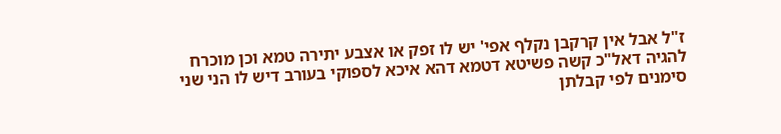ז"ל אבל אין קרקבן נקלף אפי' יש לו זפק או אצבע יתירה טמא וכן מוכרח להגיה דאל"כ קשה פשיטא דטמא דהא איכא לספוקי בעורב דיש לו הני שני סימנים לפי קבלתן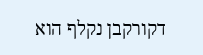דקורקבן נקלף הוא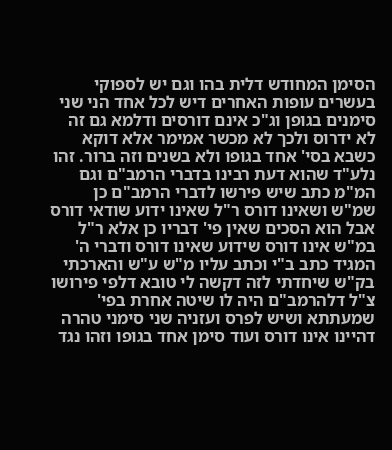הסימן המחודש דלית בהו וגם יש לספוקי בעשרים עופות האחרים דיש לכל אחד הני שני סימנים בגופן וג"כ אינם דורסים ודלמא גם זה לא ידרוס ולכך לא מכשר אמימר אלא דוקא כשבא בסי' אחד בגופו ולא בשנים וזה ברור. זהו נלע"ד שהוא דעת רבינו בדברי הרמב"ם וגם המ"מ כתב שיש פירשו לדברי הרמב"ם כן שמ"ש ושאינו דורס ר"ל שאינו ידוע שודאי דורס אבל הוא הסכים שאין פי' דבריו כן אלא ר"ל במ"ש אינו דורס שידוע שאינו דורס ודברי ה' המגיד כתב ב"י וכתב עליו מ"ש ע"ש והארכתי בק"ש שיחדתי לזה דקשה לי טובא דלפי פירושו צ"ל דלהרמב"ם היה לו שיטה אחרת בפי' שמעתתא ושיש לפרס ועזניה שני סימני טהרה דהיינו אינו דורס ועוד סימן אחד בגופו וזהו נגד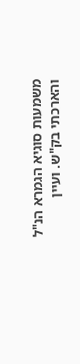משמעות סוגיא הגמרא הנ"ל והארכתי בק"ש. ועיין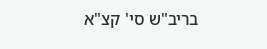בריב"ש סי' קצ"א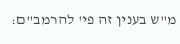מ"ש בענין זה פי' להרמב"ם: